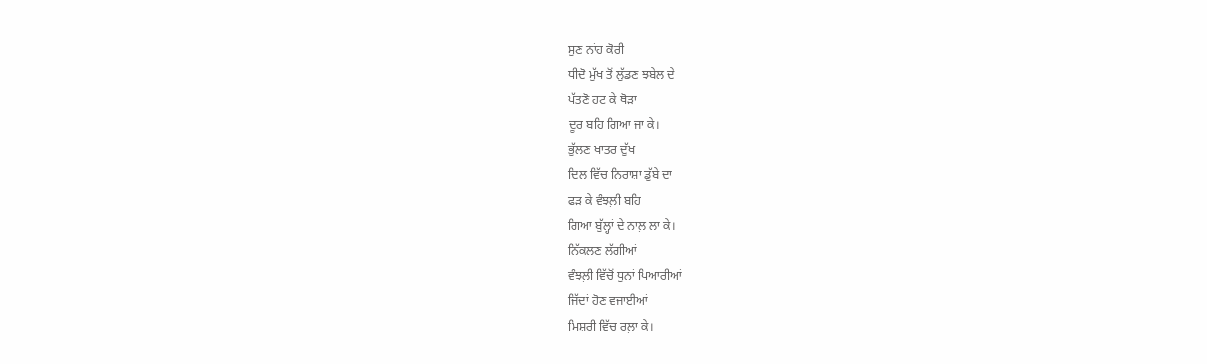ਸੁਣ ਨਾਂਹ ਕੋਰੀ
ਧੀਦੋ ਮੁੱਖ ਤੋਂ ਲੁੱਡਣ ਝਬੇਲ ਦੇ
ਪੱਤਣੋ ਹਟ ਕੇ ਥੋੜਾ
ਦੂਰ ਬਹਿ ਗਿਆ ਜਾ ਕੇ।
ਭੁੱਲਣ ਖਾਤਰ ਦੁੱਖ
ਦਿਲ ਵਿੱਚ ਨਿਰਾਸ਼ਾ ਡੁੱਬੇ ਦਾ
ਫੜ ਕੇ ਵੰਝਲ਼ੀ ਬਹਿ
ਗਿਆ ਬੁੱਲ੍ਹਾਂ ਦੇ ਨਾਲ਼ ਲਾ ਕੇ।
ਨਿੱਕਲਣ ਲੱਗੀਆਂ
ਵੰਝਲ਼ੀ ਵਿੱਚੋਂ ਧੁਨਾਂ ਪਿਆਰੀਆਂ
ਜਿੱਦਾਂ ਹੋਣ ਵਜਾਈਆਂ
ਮਿਸ਼ਰੀ ਵਿੱਚ ਰਲ਼ਾ ਕੇ।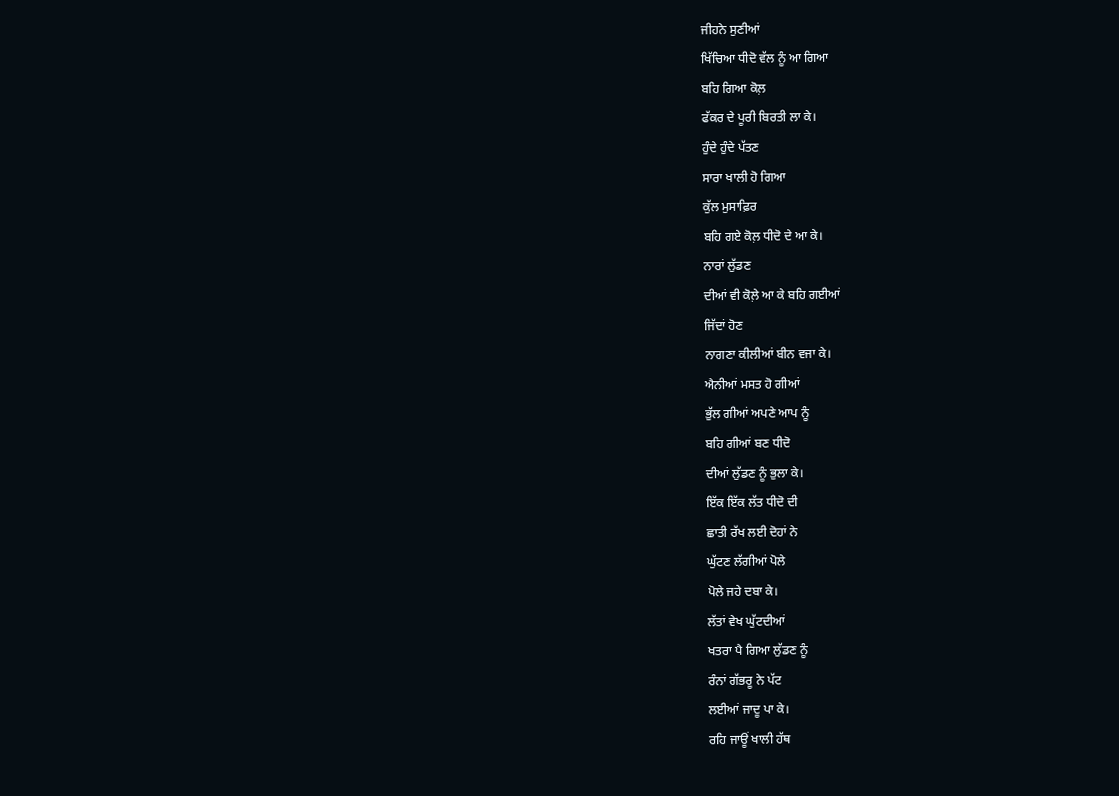ਜੀਹਨੇ ਸੁਣੀਆਂ
ਖਿੱਚਿਆ ਧੀਦੋ ਵੱਲ ਨੂੰ ਆ ਗਿਆ
ਬਹਿ ਗਿਆ ਕੋਲ਼
ਫੱਕਰ ਦੇ ਪੂਰੀ ਬਿਰਤੀ ਲਾ ਕੇ।
ਹੁੰਦੇ ਹੁੰਦੇ ਪੱਤਣ
ਸਾਰਾ ਖਾਲੀ ਹੋ ਗਿਆ
ਕੁੱਲ ਮੁਸਾਫ਼ਿਰ
ਬਹਿ ਗਏ ਕੋਲ਼ ਧੀਦੋ ਦੇ ਆ ਕੇ।
ਨਾਰਾਂ ਲੁੱਡਣ
ਦੀਆਂ ਵੀ ਕੋਲ਼ੇ ਆ ਕੇ ਬਹਿ ਗਈਆਂ
ਜਿੱਦਾਂ ਹੋਣ
ਨਾਗਣਾ ਕੀਲੀਆਂ ਬੀਨ ਵਜਾ ਕੇ।
ਐਨੀਆਂ ਮਸਤ ਹੋ ਗੀਆਂ
ਭੁੱਲ ਗੀਆਂ ਅਪਣੇ ਆਪ ਨੂੰ
ਬਹਿ ਗੀਆਂ ਬਣ ਧੀਦੋ
ਦੀਆਂ ਲੁੱਡਣ ਨੂੰ ਭੁਲਾ ਕੇ।
ਇੱਕ ਇੱਕ ਲੱਤ ਧੀਦੋ ਦੀ
ਛਾਤੀ ਰੱਖ ਲਈ ਦੋਹਾਂ ਨੇ
ਘੁੱਟਣ ਲੱਗੀਆਂ ਪੋਲੇ
ਪੋਲੇ ਜਹੇ ਦਬਾ ਕੇ।
ਲੱਤਾਂ ਵੇਖ ਘੁੱਟਦੀਆਂ
ਖਤਰਾ ਪੈ ਗਿਆ ਲੁੱਡਣ ਨੂੰ
ਰੰਨਾਂ ਗੱਭਰੂ ਨੇ ਪੱਟ
ਲਈਆਂ ਜਾਦੂ ਪਾ ਕੇ।
ਰਹਿ ਜਾਊਂ ਖਾਲੀ ਹੱਥ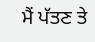ਮੈਂ ਪੱਤਣ ਤੇ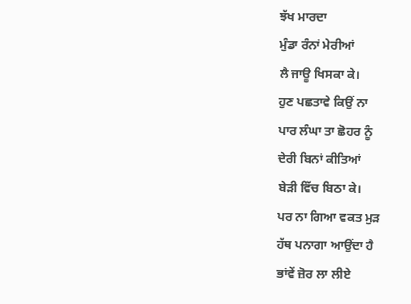ਝੱਖ ਮਾਰਦਾ
ਮੁੰਡਾ ਰੰਨਾਂ ਮੇਰੀਆਂ
ਲੈ ਜਾਊ ਖਿਸਕਾ ਕੇ।
ਹੁਣ ਪਛਤਾਵੇ ਕਿਉਂ ਨਾ
ਪਾਰ ਲੰਘਾ ਤਾ ਛੋਹਰ ਨੂੰ
ਦੇਰੀ ਬਿਨਾਂ ਕੀਤਿਆਂ
ਬੇੜੀ ਵਿੱਚ ਬਿਠਾ ਕੇ।
ਪਰ ਨਾ ਗਿਆ ਵਕਤ ਮੁੜ
ਹੱਥ ਪਨਾਗਾ ਆਉਂਦਾ ਹੈ
ਭਾਂਵੇਂ ਜ਼ੋਰ ਲਾ ਲੀਏ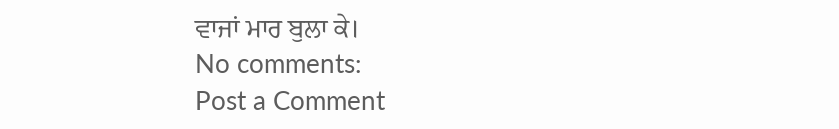ਵਾਜਾਂ ਮਾਰ ਬੁਲਾ ਕੇ।
No comments:
Post a Comment